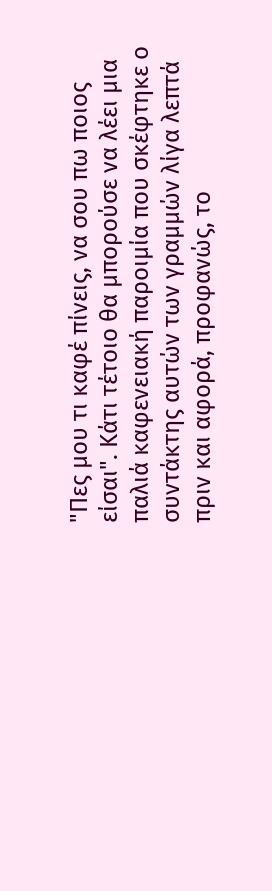"Πες μου τι καφέ πίνεις, να σου πω ποιος είσαι". Κάτι τέτοιο θα μπορούσε να λέει μια παλιά καφενειακή παροιμία που σκέφτηκε ο συντάκτης αυτών των γραμμών λίγα λεπτά πριν και αφορά, προφανώς, το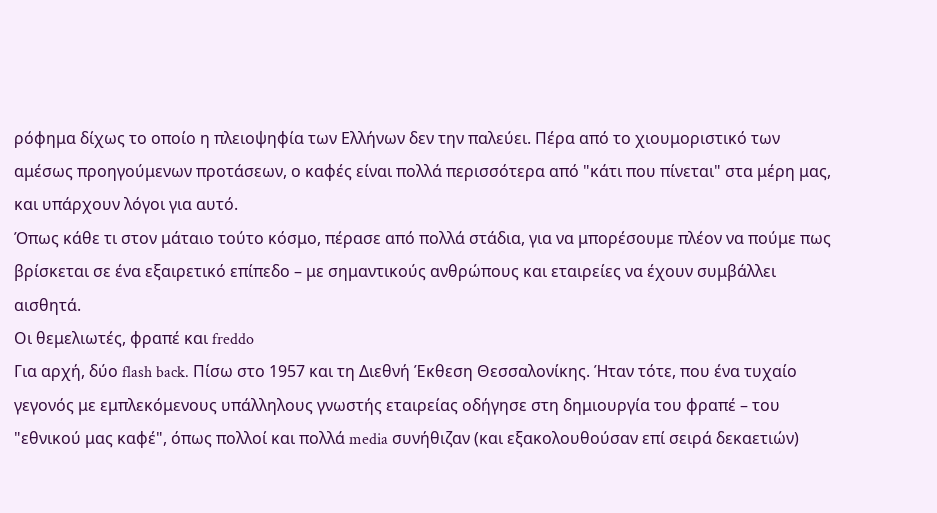ρόφημα δίχως το οποίο η πλειοψηφία των Ελλήνων δεν την παλεύει. Πέρα από το χιουμοριστικό των αμέσως προηγούμενων προτάσεων, ο καφές είναι πολλά περισσότερα από "κάτι που πίνεται" στα μέρη μας, και υπάρχουν λόγοι για αυτό.
Όπως κάθε τι στον μάταιο τούτο κόσμο, πέρασε από πολλά στάδια, για να μπορέσουμε πλέον να πούμε πως βρίσκεται σε ένα εξαιρετικό επίπεδο – με σημαντικούς ανθρώπους και εταιρείες να έχουν συμβάλλει αισθητά.
Οι θεμελιωτές, φραπέ και freddo
Για αρχή, δύο flash back. Πίσω στο 1957 και τη Διεθνή Έκθεση Θεσσαλονίκης. Ήταν τότε, που ένα τυχαίο γεγονός με εμπλεκόμενους υπάλληλους γνωστής εταιρείας οδήγησε στη δημιουργία του φραπέ – του "εθνικού μας καφέ", όπως πολλοί και πολλά media συνήθιζαν (και εξακολουθούσαν επί σειρά δεκαετιών)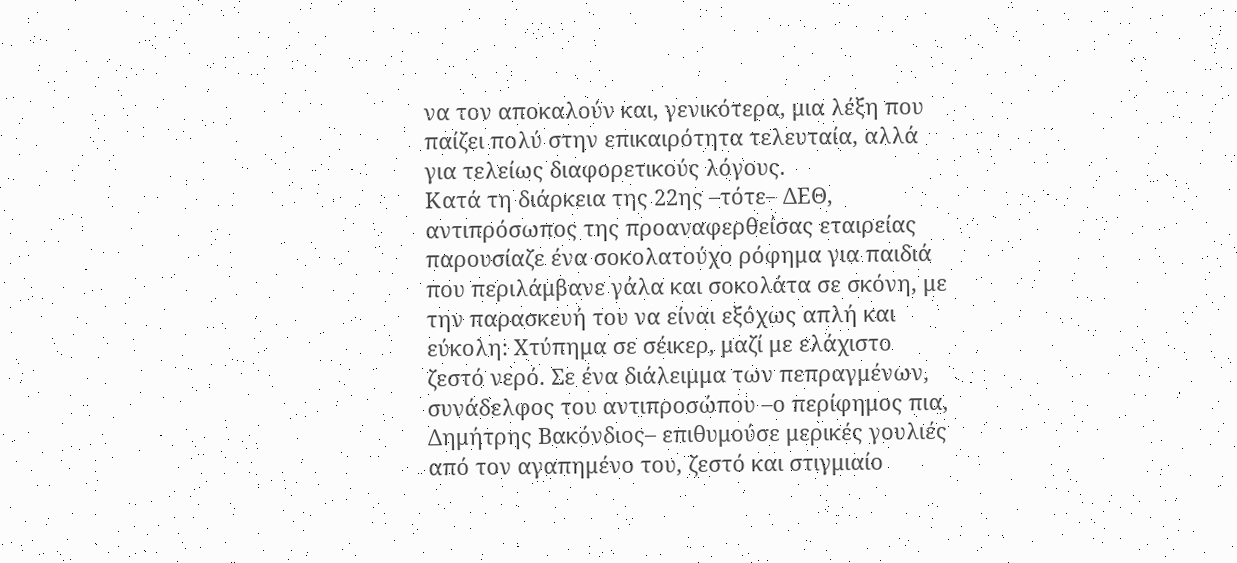να τον αποκαλούν και, γενικότερα, μια λέξη που παίζει πολύ στην επικαιρότητα τελευταία, αλλά για τελείως διαφορετικούς λόγους.
Κατά τη διάρκεια της 22ης –τότε– ΔΕΘ, αντιπρόσωπος της προαναφερθείσας εταιρείας παρουσίαζε ένα σοκολατούχο ρόφημα για παιδιά που περιλάμβανε γάλα και σοκολάτα σε σκόνη, με την παρασκευή του να είναι εξόχως απλή και εύκολη: Χτύπημα σε σέικερ, μαζί με ελάχιστο ζεστό νερό. Σε ένα διάλειμμα των πεπραγμένων, συνάδελφος του αντιπροσώπου –ο περίφημος πια, Δημήτρης Βακόνδιος– επιθυμούσε μερικές γουλιές από τον αγαπημένο του, ζεστό και στιγμιαίο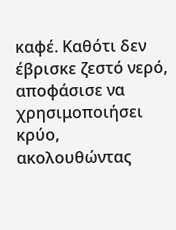καφέ. Καθότι δεν έβρισκε ζεστό νερό, αποφάσισε να χρησιμοποιήσει κρύο, ακολουθώντας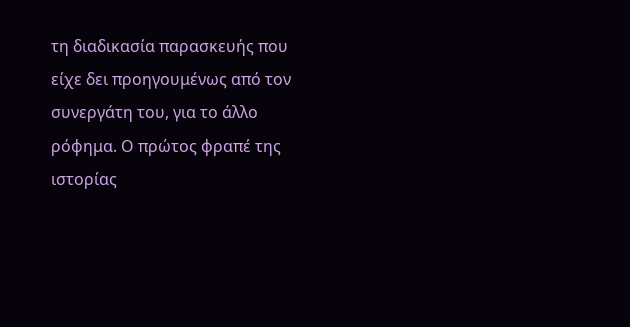τη διαδικασία παρασκευής που είχε δει προηγουμένως από τον συνεργάτη του, για το άλλο ρόφημα. Ο πρώτος φραπέ της ιστορίας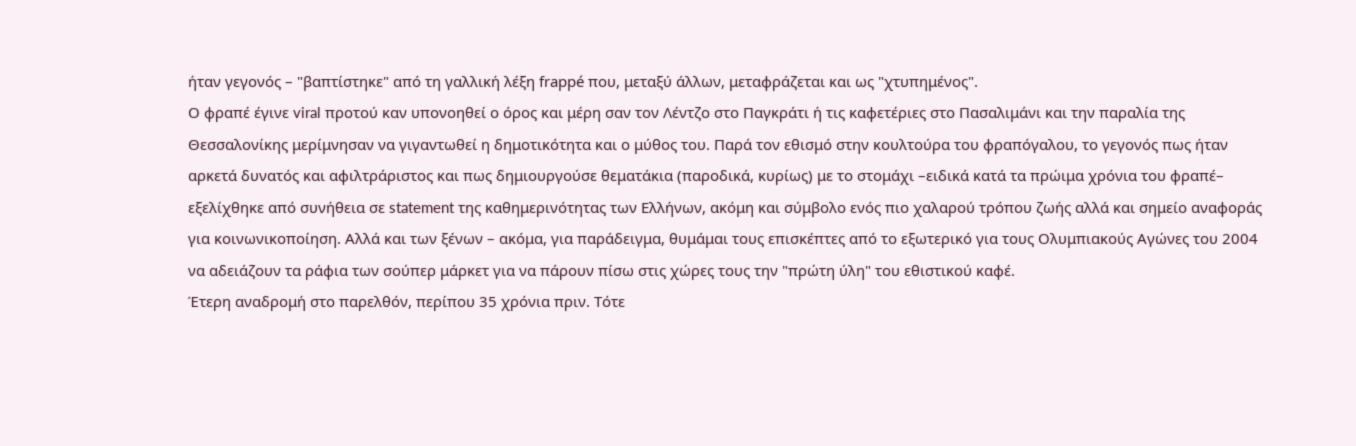ήταν γεγονός – "βαπτίστηκε" από τη γαλλική λέξη frappé που, μεταξύ άλλων, μεταφράζεται και ως "χτυπημένος".
Ο φραπέ έγινε viral προτού καν υπονοηθεί ο όρος και μέρη σαν τον Λέντζο στο Παγκράτι ή τις καφετέριες στο Πασαλιμάνι και την παραλία της Θεσσαλονίκης μερίμνησαν να γιγαντωθεί η δημοτικότητα και ο μύθος του. Παρά τον εθισμό στην κουλτούρα του φραπόγαλου, το γεγονός πως ήταν αρκετά δυνατός και αφιλτράριστος και πως δημιουργούσε θεματάκια (παροδικά, κυρίως) με το στομάχι –ειδικά κατά τα πρώιμα χρόνια του φραπέ– εξελίχθηκε από συνήθεια σε statement της καθημερινότητας των Ελλήνων, ακόμη και σύμβολο ενός πιο χαλαρού τρόπου ζωής αλλά και σημείο αναφοράς για κοινωνικοποίηση. Αλλά και των ξένων – ακόμα, για παράδειγμα, θυμάμαι τους επισκέπτες από το εξωτερικό για τους Ολυμπιακούς Αγώνες του 2004 να αδειάζουν τα ράφια των σούπερ μάρκετ για να πάρουν πίσω στις χώρες τους την "πρώτη ύλη" του εθιστικού καφέ.
Έτερη αναδρομή στο παρελθόν, περίπου 35 χρόνια πριν. Τότε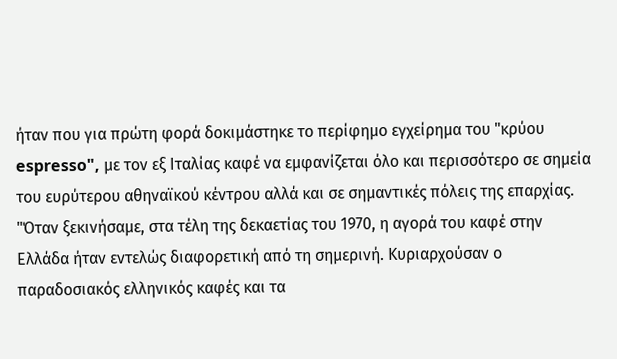ήταν που για πρώτη φορά δοκιμάστηκε το περίφημο εγχείρημα του "κρύου espresso", με τον εξ Ιταλίας καφέ να εμφανίζεται όλο και περισσότερο σε σημεία του ευρύτερου αθηναϊκού κέντρου αλλά και σε σημαντικές πόλεις της επαρχίας.
"Όταν ξεκινήσαμε, στα τέλη της δεκαετίας του 1970, η αγορά του καφέ στην Ελλάδα ήταν εντελώς διαφορετική από τη σημερινή. Κυριαρχούσαν ο παραδοσιακός ελληνικός καφές και τα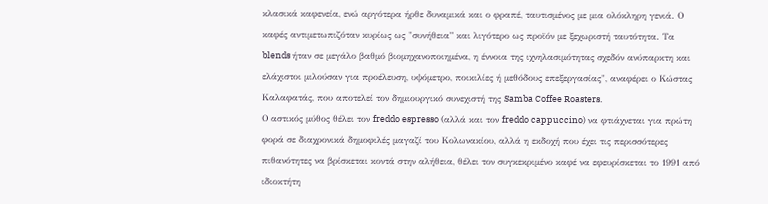κλασικά καφενεία, ενώ αργότερα ήρθε δυναμικά και ο φραπέ, ταυτισμένος με μια ολόκληρη γενιά. Ο καφές αντιμετωπιζόταν κυρίως ως "συνήθεια” και λιγότερο ως προϊόν με ξεχωριστή ταυτότητα. Τα blends ήταν σε μεγάλο βαθμό βιομηχανοποιημένα, η έννοια της ιχνηλασιμότητας σχεδόν ανύπαρκτη και ελάχιστοι μιλούσαν για προέλευση, υψόμετρο, ποικιλίες ή μεθόδους επεξεργασίας", αναφέρει ο Κώστας Καλαφατάς, που αποτελεί τον δημιουργικό συνεχιστή της Samba Coffee Roasters.
Ο αστικός μύθος θέλει τον freddo espresso (αλλά και τον freddo cappuccino) να φτιάχνεται για πρώτη φορά σε διαχρονικά δημοφιλές μαγαζί του Κολωνακίου, αλλά η εκδοχή που έχει τις περισσότερες πιθανότητες να βρίσκεται κοντά στην αλήθεια, θέλει τον συγκεκριμένο καφέ να εφευρίσκεται το 1991 από ιδιοκτήτη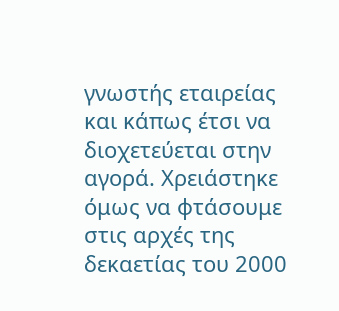γνωστής εταιρείας και κάπως έτσι να διοχετεύεται στην αγορά. Χρειάστηκε όμως να φτάσουμε στις αρχές της δεκαετίας του 2000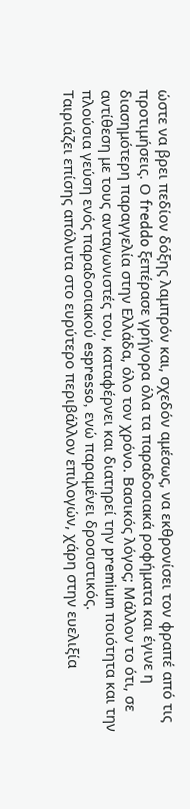ώστε να βρει πεδίον δόξης λαμπρόν και, σχεδόν αμέσως, να εκθρονίσει τον φραπέ από τις προτιμήσεις. Ο freddo ξεπέρασε γρήγορα όλα τα παραδοσιακά ροφήματα και έγινε η διασημότερη παραγγελία στην Ελλάδα, όλο τον χρόνο. Βασικός λόγος; Μάλλον το ότι, σε αντίθεση με τους ανταγωνιστές του, καταφέρνει και διατηρεί την premium ποιότητα και την πλούσια γεύση ενός παραδοσιακού espresso, ενώ παραμένει δροσιστικός.
Ταιριάζει επίσης απόλυτα στο ευρύτερο περιβάλλον επιλογών, χάρη στην ευελιξία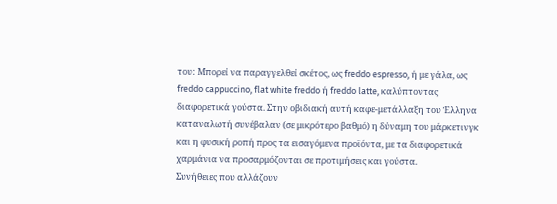του: Μπορεί να παραγγελθεί σκέτος, ως freddo espresso, ή με γάλα, ως freddo cappuccino, flat white freddo ή freddo latte, καλύπτοντας διαφορετικά γούστα. Στην οβιδιακή αυτή καφε-μετάλλαξη του Έλληνα καταναλωτή συνέβαλαν (σε μικρότερο βαθμό) η δύναμη του μάρκετινγκ και η φυσική ροπή προς τα εισαγόμενα προϊόντα, με τα διαφορετικά χαρμάνια να προσαρμόζονται σε προτιμήσεις και γούστα.
Συνήθειες που αλλάζουν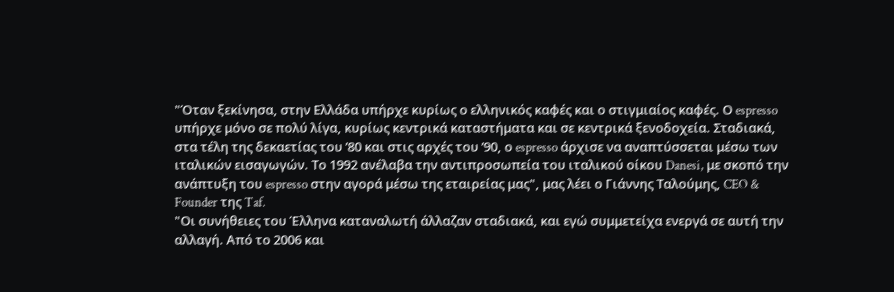"Όταν ξεκίνησα, στην Ελλάδα υπήρχε κυρίως ο ελληνικός καφές και ο στιγμιαίος καφές. Ο espresso υπήρχε μόνο σε πολύ λίγα, κυρίως κεντρικά καταστήματα και σε κεντρικά ξενοδοχεία. Σταδιακά, στα τέλη της δεκαετίας του ’80 και στις αρχές του ’90, ο espresso άρχισε να αναπτύσσεται μέσω των ιταλικών εισαγωγών. Το 1992 ανέλαβα την αντιπροσωπεία του ιταλικού οίκου Danesi, με σκοπό την ανάπτυξη του espresso στην αγορά μέσω της εταιρείας μας", μας λέει ο Γιάννης Ταλούμης, CEO & Founder της Taf.
"Οι συνήθειες του Έλληνα καταναλωτή άλλαζαν σταδιακά, και εγώ συμμετείχα ενεργά σε αυτή την αλλαγή. Από το 2006 και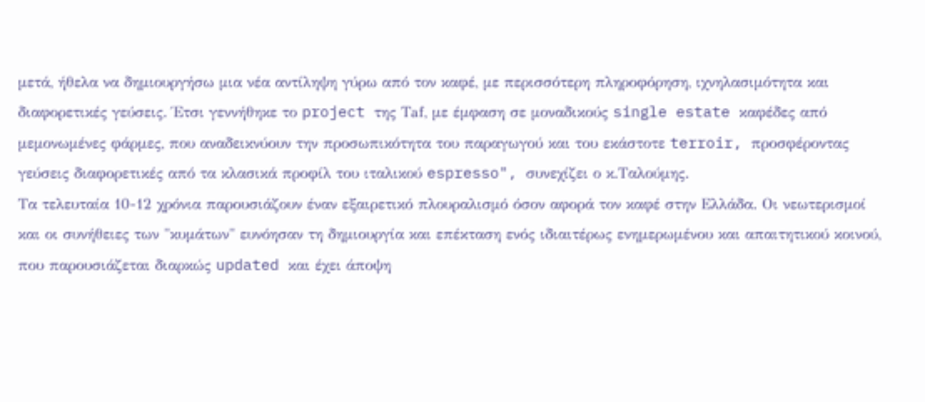μετά, ήθελα να δημιουργήσω μια νέα αντίληψη γύρω από τον καφέ, με περισσότερη πληροφόρηση, ιχνηλασιμότητα και διαφορετικές γεύσεις. Έτσι γεννήθηκε το project της Τaf, με έμφαση σε μοναδικούς single estate καφέδες από μεμονωμένες φάρμες, που αναδεικνύουν την προσωπικότητα του παραγωγού και του εκάστοτε terroir, προσφέροντας γεύσεις διαφορετικές από τα κλασικά προφίλ του ιταλικού espresso", συνεχίζει ο κ.Ταλούμης.
Τα τελευταία 10-12 χρόνια παρουσιάζουν έναν εξαιρετικό πλουραλισμό όσον αφορά τον καφέ στην Ελλάδα. Οι νεωτερισμοί και οι συνήθειες των "κυμάτων" ευνόησαν τη δημιουργία και επέκταση ενός ιδιαιτέρως ενημερωμένου και απαιτητικού κοινού, που παρουσιάζεται διαρκώς updated και έχει άποψη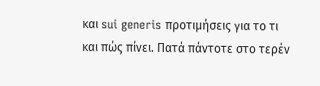και sui generis προτιμήσεις για το τι και πώς πίνει. Πατά πάντοτε στο τερέν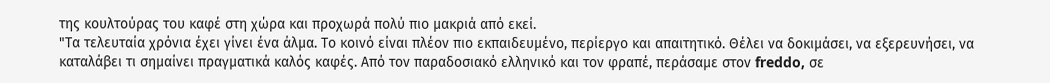της κουλτούρας του καφέ στη χώρα και προχωρά πολύ πιο μακριά από εκεί.
"Τα τελευταία χρόνια έχει γίνει ένα άλμα. Το κοινό είναι πλέον πιο εκπαιδευμένο, περίεργο και απαιτητικό. Θέλει να δοκιμάσει, να εξερευνήσει, να καταλάβει τι σημαίνει πραγματικά καλός καφές. Από τον παραδοσιακό ελληνικό και τον φραπέ, περάσαμε στον freddo, σε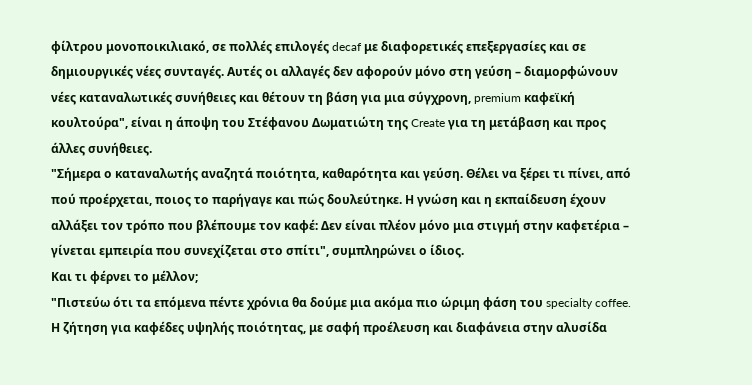φίλτρου μονοποικιλιακό, σε πολλές επιλογές decaf με διαφορετικές επεξεργασίες και σε δημιουργικές νέες συνταγές. Αυτές οι αλλαγές δεν αφορούν μόνο στη γεύση – διαμορφώνουν νέες καταναλωτικές συνήθειες και θέτουν τη βάση για μια σύγχρονη, premium καφεϊκή κουλτούρα", είναι η άποψη του Στέφανου Δωματιώτη της Create για τη μετάβαση και προς άλλες συνήθειες.
"Σήμερα ο καταναλωτής αναζητά ποιότητα, καθαρότητα και γεύση. Θέλει να ξέρει τι πίνει, από πού προέρχεται, ποιος το παρήγαγε και πώς δουλεύτηκε. Η γνώση και η εκπαίδευση έχουν αλλάξει τον τρόπο που βλέπουμε τον καφέ: Δεν είναι πλέον μόνο μια στιγμή στην καφετέρια – γίνεται εμπειρία που συνεχίζεται στο σπίτι", συμπληρώνει ο ίδιος.
Και τι φέρνει το μέλλον;
"Πιστεύω ότι τα επόμενα πέντε χρόνια θα δούμε μια ακόμα πιο ώριμη φάση του specialty coffee. Η ζήτηση για καφέδες υψηλής ποιότητας, με σαφή προέλευση και διαφάνεια στην αλυσίδα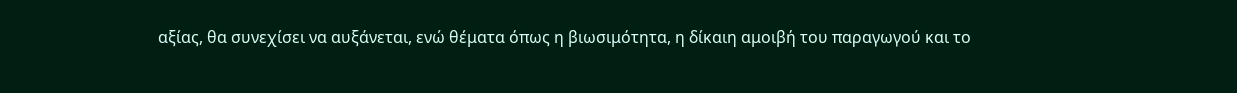αξίας, θα συνεχίσει να αυξάνεται, ενώ θέματα όπως η βιωσιμότητα, η δίκαιη αμοιβή του παραγωγού και το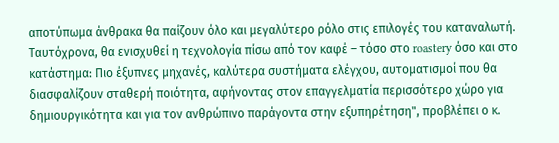αποτύπωμα άνθρακα θα παίζουν όλο και μεγαλύτερο ρόλο στις επιλογές του καταναλωτή. Ταυτόχρονα, θα ενισχυθεί η τεχνολογία πίσω από τον καφέ – τόσο στο roastery όσο και στο κατάστημα: Πιο έξυπνες μηχανές, καλύτερα συστήματα ελέγχου, αυτοματισμοί που θα διασφαλίζουν σταθερή ποιότητα, αφήνοντας στον επαγγελματία περισσότερο χώρο για δημιουργικότητα και για τον ανθρώπινο παράγοντα στην εξυπηρέτηση", προβλέπει ο κ.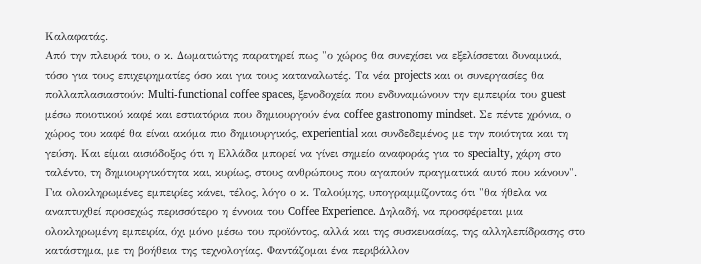Καλαφατάς.
Από την πλευρά του, ο κ. Δωματιώτης παρατηρεί πως "ο χώρος θα συνεχίσει να εξελίσσεται δυναμικά, τόσο για τους επιχειρηματίες όσο και για τους καταναλωτές. Τα νέα projects και οι συνεργασίες θα πολλαπλασιαστούν: Multi-functional coffee spaces, ξενοδοχεία που ενδυναμώνουν την εμπειρία του guest μέσω ποιοτικού καφέ και εστιατόρια που δημιουργούν ένα coffee gastronomy mindset. Σε πέντε χρόνια, ο χώρος του καφέ θα είναι ακόμα πιο δημιουργικός, experiential και συνδεδεμένος με την ποιότητα και τη γεύση. Και είμαι αισιόδοξος ότι η Ελλάδα μπορεί να γίνει σημείο αναφοράς για το specialty, χάρη στο ταλέντο, τη δημιουργικότητα και, κυρίως, στους ανθρώπους που αγαπούν πραγματικά αυτό που κάνουν".
Για ολοκληρωμένες εμπειρίες κάνει, τέλος, λόγο ο κ. Ταλούμης, υπογραμμίζοντας ότι "θα ήθελα να αναπτυχθεί προσεχώς περισσότερο η έννοια του Coffee Experience. Δηλαδή, να προσφέρεται μια ολοκληρωμένη εμπειρία, όχι μόνο μέσω του προϊόντος, αλλά και της συσκευασίας, της αλληλεπίδρασης στο κατάστημα, με τη βοήθεια της τεχνολογίας. Φαντάζομαι ένα περιβάλλον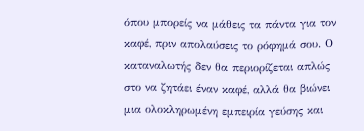όπου μπορείς να μάθεις τα πάντα για τον καφέ, πριν απολαύσεις το ρόφημά σου. Ο καταναλωτής δεν θα περιορίζεται απλώς στο να ζητάει έναν καφέ, αλλά θα βιώνει μια ολοκληρωμένη εμπειρία γεύσης και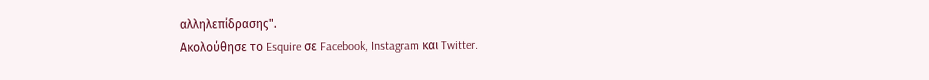αλληλεπίδρασης".
Ακολούθησε το Esquire σε Facebook, Instagram και Twitter.